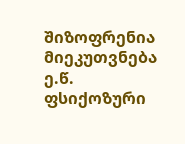შიზოფრენია მიეკუთვნება ე.წ. ფსიქოზური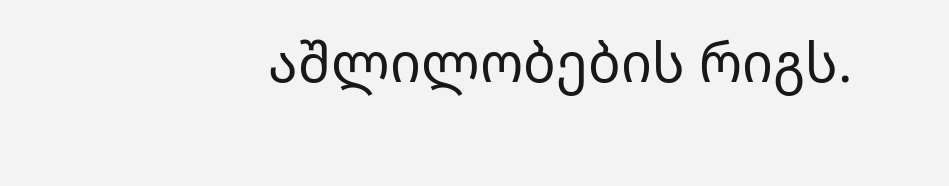აშლილობების რიგს.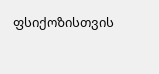ფსიქოზისთვის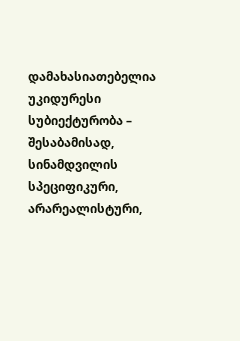დამახასიათებელია უკიდურესი სუბიექტურობა – შესაბამისად, სინამდვილის სპეციფიკური, არარეალისტური,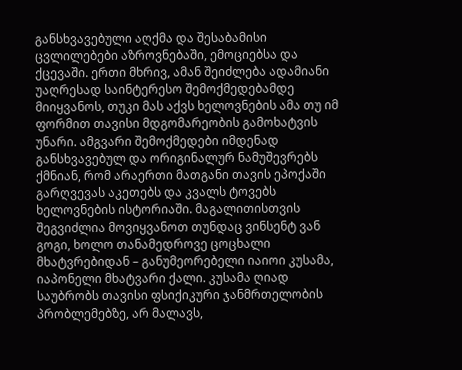განსხვავებული აღქმა და შესაბამისი ცვლილებები აზროვნებაში, ემოციებსა და ქცევაში. ერთი მხრივ, ამან შეიძლება ადამიანი უაღრესად საინტერესო შემოქმედებამდე მიიყვანოს, თუკი მას აქვს ხელოვნების ამა თუ იმ ფორმით თავისი მდგომარეობის გამოხატვის უნარი. ამგვარი შემოქმედები იმდენად განსხვავებულ და ორიგინალურ ნამუშევრებს ქმნიან, რომ არაერთი მათგანი თავის ეპოქაში გარღვევას აკეთებს და კვალს ტოვებს ხელოვნების ისტორიაში. მაგალითისთვის შეგვიძლია მოვიყვანოთ თუნდაც ვინსენტ ვან გოგი, ხოლო თანამედროვე ცოცხალი მხატვრებიდან – განუმეორებელი იაიოი კუსამა, იაპონელი მხატვარი ქალი. კუსამა ღიად საუბრობს თავისი ფსიქიკური ჯანმრთელობის პრობლემებზე, არ მალავს,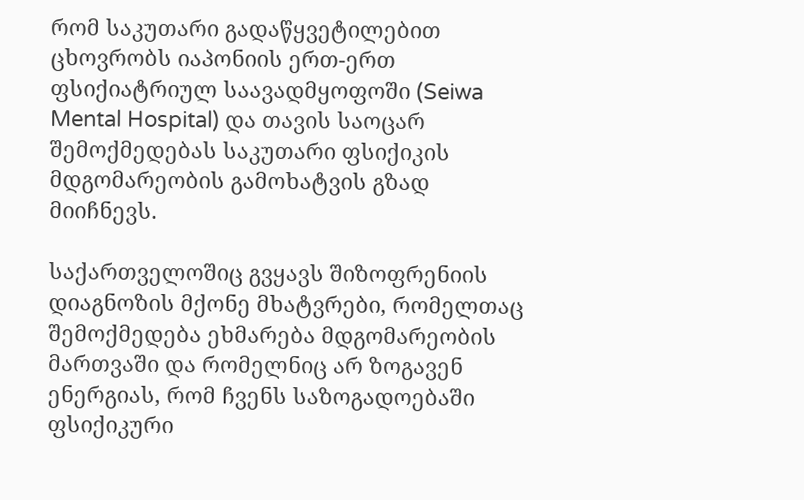რომ საკუთარი გადაწყვეტილებით ცხოვრობს იაპონიის ერთ-ერთ ფსიქიატრიულ საავადმყოფოში (Seiwa Mental Hospital) და თავის საოცარ შემოქმედებას საკუთარი ფსიქიკის მდგომარეობის გამოხატვის გზად მიიჩნევს.

საქართველოშიც გვყავს შიზოფრენიის დიაგნოზის მქონე მხატვრები, რომელთაც შემოქმედება ეხმარება მდგომარეობის მართვაში და რომელნიც არ ზოგავენ ენერგიას, რომ ჩვენს საზოგადოებაში ფსიქიკური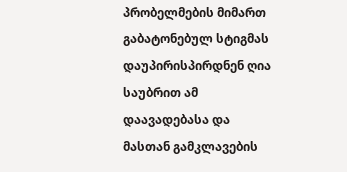პრობელმების მიმართ გაბატონებულ სტიგმას დაუპირისპირდნენ ღია საუბრით ამ დაავადებასა და მასთან გამკლავების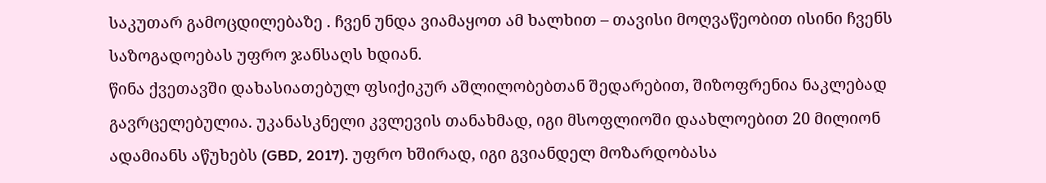საკუთარ გამოცდილებაზე . ჩვენ უნდა ვიამაყოთ ამ ხალხით – თავისი მოღვაწეობით ისინი ჩვენს საზოგადოებას უფრო ჯანსაღს ხდიან.
წინა ქვეთავში დახასიათებულ ფსიქიკურ აშლილობებთან შედარებით, შიზოფრენია ნაკლებად გავრცელებულია. უკანასკნელი კვლევის თანახმად, იგი მსოფლიოში დაახლოებით 20 მილიონ ადამიანს აწუხებს (GBD, 2017). უფრო ხშირად, იგი გვიანდელ მოზარდობასა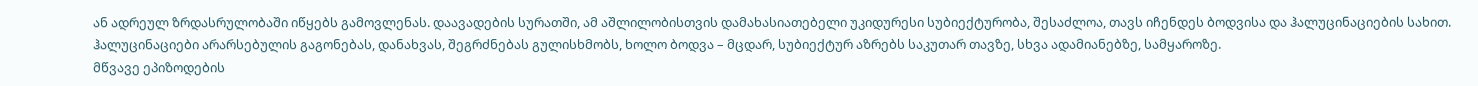ან ადრეულ ზრდასრულობაში იწყებს გამოვლენას. დაავადების სურათში, ამ აშლილობისთვის დამახასიათებელი უკიდურესი სუბიექტურობა, შესაძლოა, თავს იჩენდეს ბოდვისა და ჰალუცინაციების სახით. ჰალუცინაციები არარსებულის გაგონებას, დანახვას, შეგრძნებას გულისხმობს, ხოლო ბოდვა – მცდარ, სუბიექტურ აზრებს საკუთარ თავზე, სხვა ადამიანებზე, სამყაროზე.
მწვავე ეპიზოდების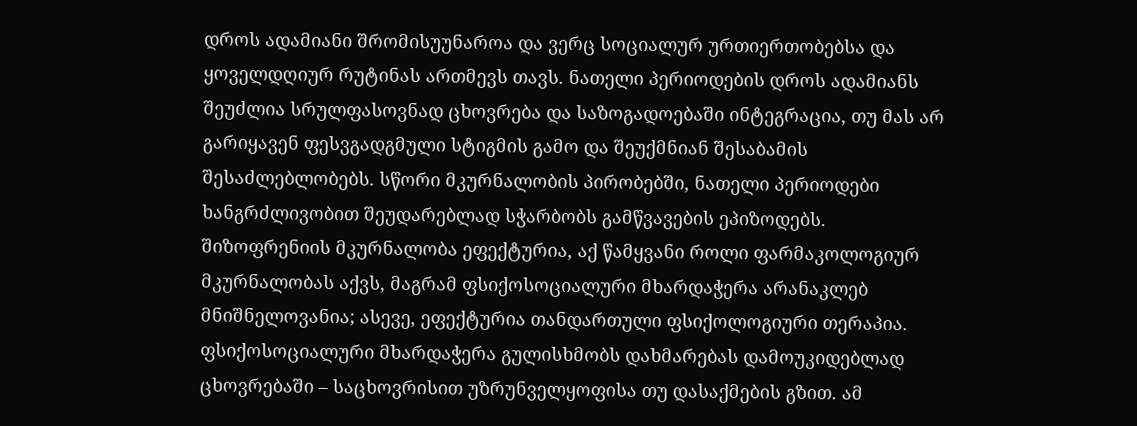დროს ადამიანი შრომისუუნაროა და ვერც სოციალურ ურთიერთობებსა და ყოველდღიურ რუტინას ართმევს თავს. ნათელი პერიოდების დროს ადამიანს შეუძლია სრულფასოვნად ცხოვრება და საზოგადოებაში ინტეგრაცია, თუ მას არ გარიყავენ ფესვგადგმული სტიგმის გამო და შეუქმნიან შესაბამის შესაძლებლობებს. სწორი მკურნალობის პირობებში, ნათელი პერიოდები ხანგრძლივობით შეუდარებლად სჭარბობს გამწვავების ეპიზოდებს.
შიზოფრენიის მკურნალობა ეფექტურია, აქ წამყვანი როლი ფარმაკოლოგიურ მკურნალობას აქვს, მაგრამ ფსიქოსოციალური მხარდაჭერა არანაკლებ მნიშნელოვანია; ასევე, ეფექტურია თანდართული ფსიქოლოგიური თერაპია. ფსიქოსოციალური მხარდაჭერა გულისხმობს დახმარებას დამოუკიდებლად ცხოვრებაში – საცხოვრისით უზრუნველყოფისა თუ დასაქმების გზით. ამ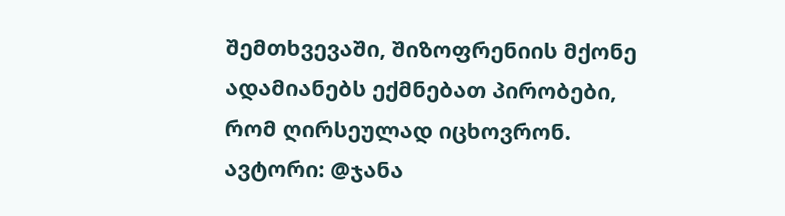შემთხვევაში, შიზოფრენიის მქონე ადამიანებს ექმნებათ პირობები, რომ ღირსეულად იცხოვრონ.
ავტორი: @ჯანა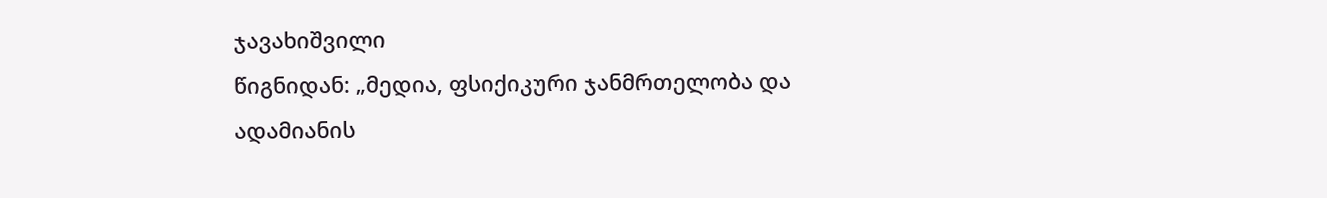ჯავახიშვილი
წიგნიდან: „მედია, ფსიქიკური ჯანმრთელობა და ადამიანის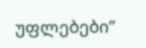უფლებები”